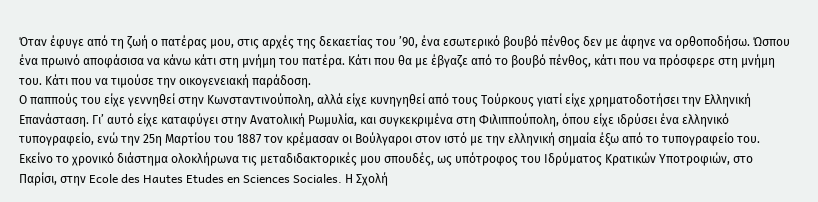Όταν έφυγε από τη ζωή ο πατέρας μου, στις αρχές της δεκαετίας του ’90, ένα εσωτερικό βουβό πένθος δεν με άφηνε να ορθοποδήσω. Ώσπου ένα πρωινό αποφάσισα να κάνω κάτι στη μνήμη του πατέρα. Κάτι που θα με έβγαζε από το βουβό πένθος, κάτι που να πρόσφερε στη μνήμη του. Κάτι που να τιμούσε την οικογενειακή παράδοση.
Ο παππούς του είχε γεννηθεί στην Κωνσταντινούπολη, αλλά είχε κυνηγηθεί από τους Τούρκους γιατί είχε χρηματοδοτήσει την Ελληνική Επανάσταση. Γι’ αυτό είχε καταφύγει στην Ανατολική Ρωμυλία, και συγκεκριμένα στη Φιλιππούπολη, όπου είχε ιδρύσει ένα ελληνικό τυπογραφείο, ενώ την 25η Μαρτίου του 1887 τον κρέμασαν οι Βούλγαροι στον ιστό με την ελληνική σημαία έξω από το τυπογραφείο του.
Εκείνο το χρονικό διάστημα ολοκλήρωνα τις μεταδιδακτορικές μου σπουδές, ως υπότροφος του Ιδρύματος Κρατικών Υποτροφιών, στο Παρίσι, στην Ecole des Hautes Etudes en Sciences Sociales. Η Σχολή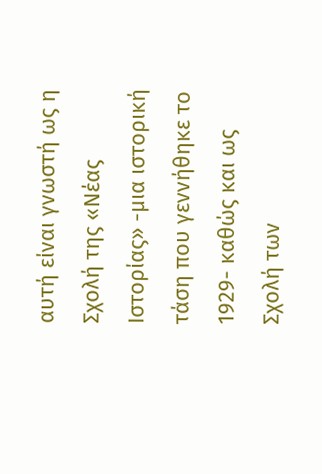αυτή είναι γνωστή ως η Σχολή της «Νέας Ιστορίας» -μια ιστορική τάση που γεννήθηκε το 1929- καθώς και ως Σχολή των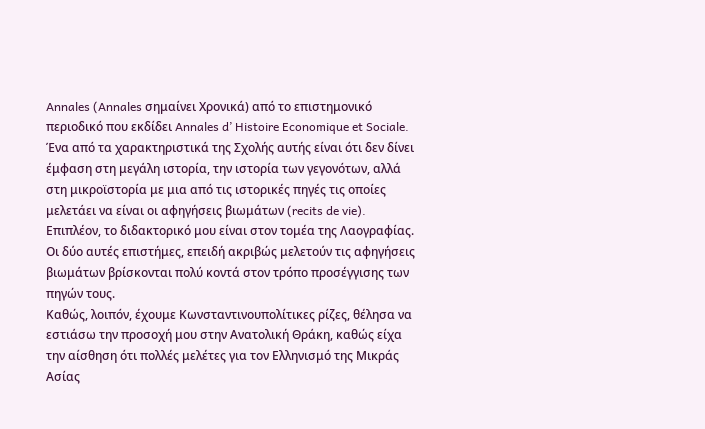Annales (Annales σημαίνει Χρονικά) από το επιστημονικό περιοδικό που εκδίδει Annales d’ Histoire Economique et Sociale. Ένα από τα χαρακτηριστικά της Σχολής αυτής είναι ότι δεν δίνει έμφαση στη μεγάλη ιστορία, την ιστορία των γεγονότων, αλλά στη μικροϊστορία με μια από τις ιστορικές πηγές τις οποίες μελετάει να είναι οι αφηγήσεις βιωμάτων (recits de vie). Επιπλέον, το διδακτορικό μου είναι στον τομέα της Λαογραφίας. Οι δύο αυτές επιστήμες, επειδή ακριβώς μελετούν τις αφηγήσεις βιωμάτων βρίσκονται πολύ κοντά στον τρόπο προσέγγισης των πηγών τους.
Καθώς, λοιπόν, έχουμε Κωνσταντινουπολίτικες ρίζες, θέλησα να εστιάσω την προσοχή μου στην Ανατολική Θράκη, καθώς είχα την αίσθηση ότι πολλές μελέτες για τον Ελληνισμό της Μικράς Ασίας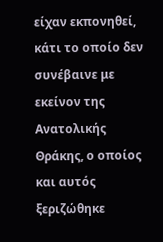είχαν εκπονηθεί, κάτι το οποίο δεν συνέβαινε με εκείνον της Ανατολικής Θράκης, ο οποίος και αυτός ξεριζώθηκε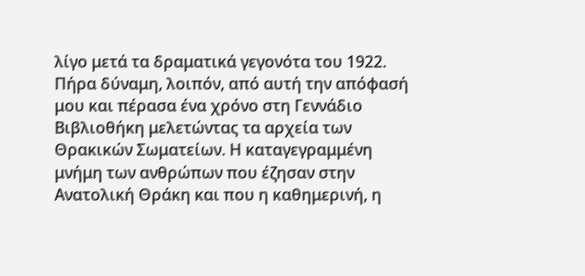λίγο μετά τα δραματικά γεγονότα του 1922.
Πήρα δύναμη, λοιπόν, από αυτή την απόφασή μου και πέρασα ένα χρόνο στη Γεννάδιο Βιβλιοθήκη μελετώντας τα αρχεία των Θρακικών Σωματείων. Η καταγεγραμμένη μνήμη των ανθρώπων που έζησαν στην Ανατολική Θράκη και που η καθημερινή, η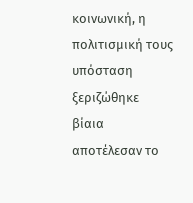κοινωνική, η πολιτισμική τους υπόσταση ξεριζώθηκε βίαια αποτέλεσαν το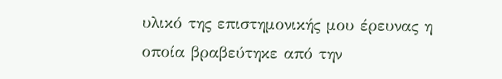υλικό της επιστημονικής μου έρευνας η οποία βραβεύτηκε από την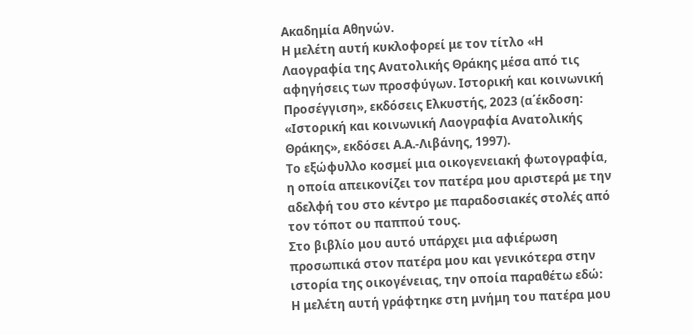Ακαδημία Αθηνών.
Η μελέτη αυτή κυκλοφορεί με τον τίτλο «Η Λαογραφία της Ανατολικής Θράκης μέσα από τις αφηγήσεις των προσφύγων. Ιστορική και κοινωνική Προσέγγιση», εκδόσεις Ελκυστής, 2023 (α΄έκδοση: «Ιστορική και κοινωνική Λαογραφία Ανατολικής Θράκης», εκδόσει Α.Α.-Λιβάνης, 1997).
Το εξώφυλλο κοσμεί μια οικογενειακή φωτογραφία, η οποία απεικονίζει τον πατέρα μου αριστερά με την αδελφή του στο κέντρο με παραδοσιακές στολές από τον τόποτ ου παππού τους.
Στο βιβλίο μου αυτό υπάρχει μια αφιέρωση προσωπικά στον πατέρα μου και γενικότερα στην ιστορία της οικογένειας, την οποία παραθέτω εδώ:
Η μελέτη αυτή γράφτηκε στη μνήμη του πατέρα μου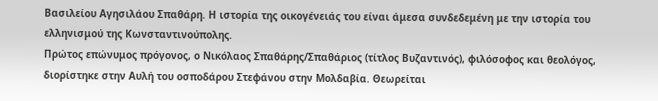Βασιλείου Αγησιλάου Σπαθάρη. Η ιστορία της οικογένειάς του είναι άμεσα συνδεδεμένη με την ιστορία του ελληνισμού της Κωνσταντινούπολης.
Πρώτος επώνυμος πρόγονος, ο Νικόλαος Σπαθάρης/Σπαθάριος (τίτλος Βυζαντινός), φιλόσοφος και θεολόγος, διορίστηκε στην Αυλή του οσποδάρου Στεφάνου στην Μολδαβία. Θεωρείται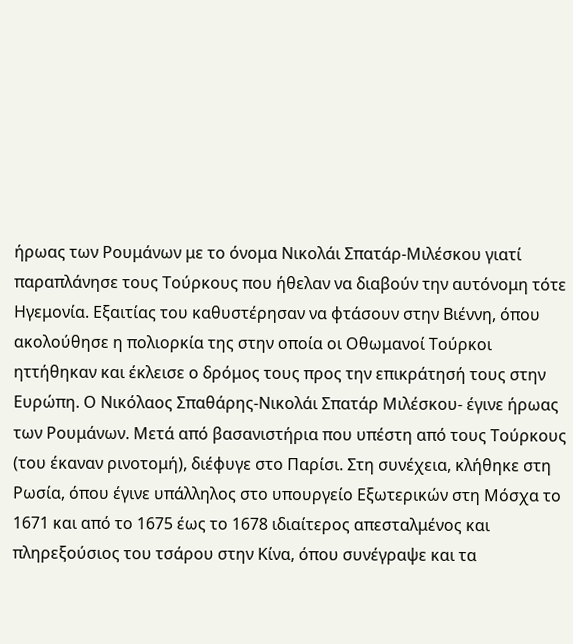ήρωας των Ρουμάνων με το όνομα Νικολάι Σπατάρ-Μιλέσκου γιατί παραπλάνησε τους Τούρκους που ήθελαν να διαβούν την αυτόνομη τότε Ηγεμονία. Εξαιτίας του καθυστέρησαν να φτάσουν στην Βιέννη, όπου ακολούθησε η πολιορκία της στην οποία οι Οθωμανοί Τούρκοι ηττήθηκαν και έκλεισε ο δρόμος τους προς την επικράτησή τους στην Ευρώπη. Ο Νικόλαος Σπαθάρης-Νικολάι Σπατάρ Μιλέσκου- έγινε ήρωας των Ρουμάνων. Μετά από βασανιστήρια που υπέστη από τους Τούρκους (του έκαναν ρινοτομή), διέφυγε στο Παρίσι. Στη συνέχεια, κλήθηκε στη Ρωσία, όπου έγινε υπάλληλος στο υπουργείο Εξωτερικών στη Μόσχα το 1671 και από το 1675 έως το 1678 ιδιαίτερος απεσταλμένος και πληρεξούσιος του τσάρου στην Κίνα, όπου συνέγραψε και τα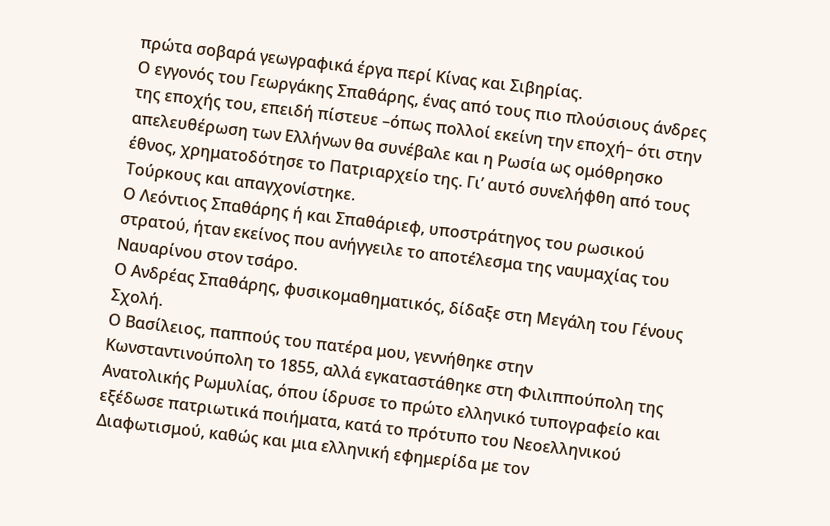πρώτα σοβαρά γεωγραφικά έργα περί Κίνας και Σιβηρίας.
Ο εγγονός του Γεωργάκης Σπαθάρης, ένας από τους πιο πλούσιους άνδρες της εποχής του, επειδή πίστευε –όπως πολλοί εκείνη την εποχή– ότι στην απελευθέρωση των Ελλήνων θα συνέβαλε και η Ρωσία ως ομόθρησκο έθνος, χρηματοδότησε το Πατριαρχείο της. Γι’ αυτό συνελήφθη από τους Τούρκους και απαγχονίστηκε.
Ο Λεόντιος Σπαθάρης ή και Σπαθάριεφ, υποστράτηγος του ρωσικού στρατού, ήταν εκείνος που ανήγγειλε το αποτέλεσμα της ναυμαχίας του Ναυαρίνου στον τσάρο.
Ο Ανδρέας Σπαθάρης, φυσικομαθηματικός, δίδαξε στη Μεγάλη του Γένους Σχολή.
Ο Βασίλειος, παππούς του πατέρα μου, γεννήθηκε στην Κωνσταντινούπολη το 1855, αλλά εγκαταστάθηκε στη Φιλιππούπολη της Ανατολικής Ρωμυλίας, όπου ίδρυσε το πρώτο ελληνικό τυπογραφείο και εξέδωσε πατριωτικά ποιήματα, κατά το πρότυπο του Νεοελληνικού Διαφωτισμού, καθώς και μια ελληνική εφημερίδα με τον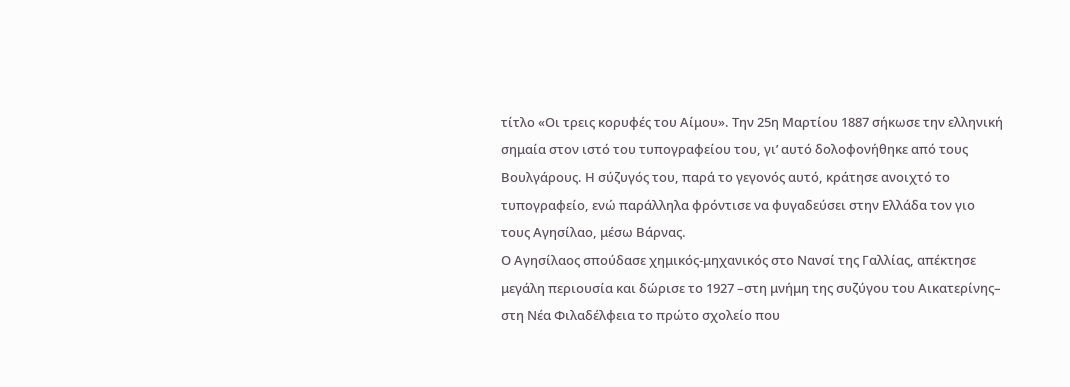τίτλο «Οι τρεις κορυφές του Αίμου». Την 25η Μαρτίου 1887 σήκωσε την ελληνική σημαία στον ιστό του τυπογραφείου του, γι’ αυτό δολοφονήθηκε από τους Βουλγάρους. Η σύζυγός του, παρά το γεγονός αυτό, κράτησε ανοιχτό το τυπογραφείο, ενώ παράλληλα φρόντισε να φυγαδεύσει στην Ελλάδα τον γιο τους Αγησίλαο, μέσω Βάρνας.
Ο Αγησίλαος σπούδασε χημικός-μηχανικός στο Νανσί της Γαλλίας, απέκτησε μεγάλη περιουσία και δώρισε το 1927 –στη μνήμη της συζύγου του Αικατερίνης– στη Νέα Φιλαδέλφεια το πρώτο σχολείο που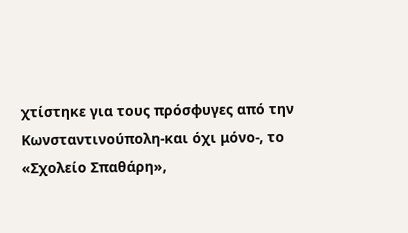χτίστηκε για τους πρόσφυγες από την Κωνσταντινούπολη-και όχι μόνο-, το «Σχολείο Σπαθάρη»,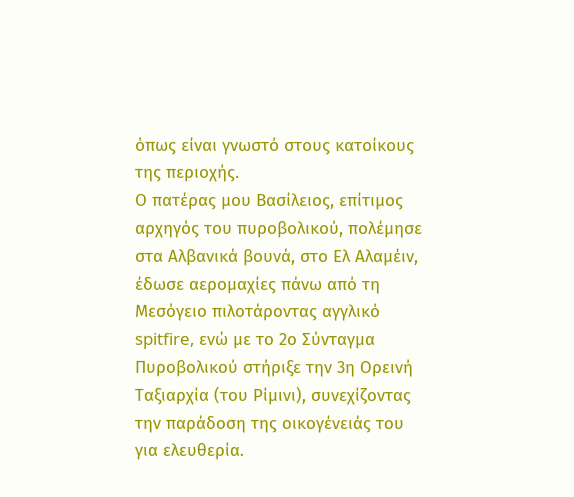όπως είναι γνωστό στους κατοίκους της περιοχής.
Ο πατέρας μου Βασίλειος, επίτιμος αρχηγός του πυροβολικού, πολέμησε στα Αλβανικά βουνά, στο Ελ Αλαμέιν, έδωσε αερομαχίες πάνω από τη Μεσόγειο πιλοτάροντας αγγλικό spitfire, ενώ με το 2ο Σύνταγμα Πυροβολικού στήριξε την 3η Ορεινή Ταξιαρχία (του Ρίμινι), συνεχίζοντας την παράδοση της οικογένειάς του για ελευθερία.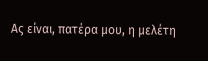Ας είναι, πατέρα μου, η μελέτη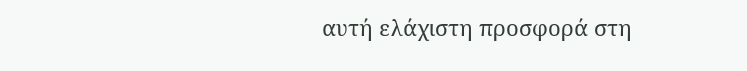αυτή ελάχιστη προσφορά στη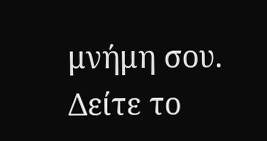μνήμη σου.
Δείτε το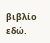βιβλίο εδώ.